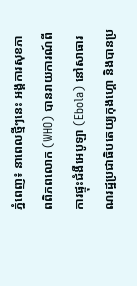ភ្នំពេញ៖ នាពេលថ្មីៗនេះ អង្គការសុខភាពពិភពលោក (WHO) បានរាយការណ៍ពីការផ្ទុះជំងឺអេបូឡា (Ebola) នៅសាធារណរដ្ឋប្រជាធិបតេយ្យកុងហ្គោ និងបានប្រ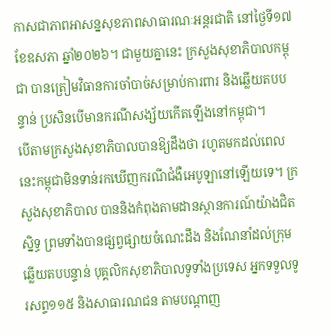កាសជាភាពអាសន្នសុខភាពសាធារណៈអន្តរជាតិ នៅថ្ងៃទី១៧ ខែឧសភា ឆ្នាំ២០២៦។ ជាមួយគ្នានេះ ក្រសួងសុខាភិបាលកម្ពុជា បានត្រៀមវិធានការចាំបាច់សម្រាប់ការពារ និងឆ្លើយតបបន្ទាន់ ប្រសិនបើមានករណីសង្ស័យកើតឡើងនៅកម្ពុជា។
បើតាមក្រសួងសុខាភិបាលបានឱ្យដឹងថា រហូតមកដល់ពេលនេះកម្ពុជាមិនទាន់រកឃើញករណីជំងឺអេបូឡានៅឡើយទេ។ ក្រសួងសុខាភិបាល បាននិងកំពុងតាមដានស្ថានការណ៍យ៉ាងជិតស្និទ្ធ ព្រមទាំងបានផ្សព្វផ្សាយចំណេះដឹង និងណែនាំដល់ក្រុមឆ្លើយតបបន្ទាន់ បុគ្គលិកសុខាភិបាលទូទាំងប្រទេស អ្នកទទួលទូរសព្ទ១១៥ និងសាធារណជន តាមបណ្តាញ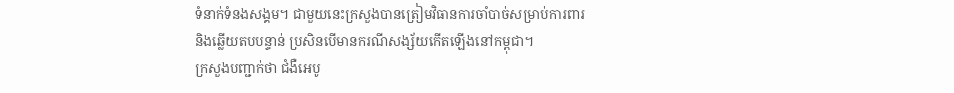ទំនាក់ទំនងសង្គម។ ជាមួយនេះក្រសួងបានត្រៀមវិធានការចាំបាច់សម្រាប់ការពារ និងឆ្លើយតបបន្ទាន់ ប្រសិនបើមានករណីសង្ស័យកើតឡើងនៅកម្ពុជា។
ក្រសួងបញ្ជាក់ថា ជំងឺអេបូ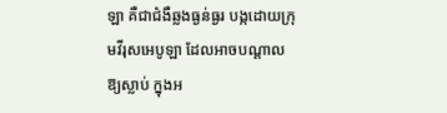ឡា គឺជាជំងឺឆ្លងធ្ងន់ធ្ងរ បង្កដោយក្រុមវីរុសអេបូឡា ដែលអាចបណ្តាលឱ្យស្លាប់ ក្នុងអ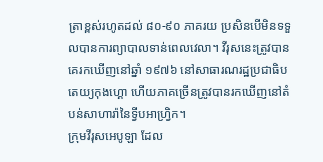ត្រាខ្ពស់រហូតដល់ ៨០-៩០ ភាគរយ ប្រសិនបើមិនទទួលបានការព្យាបាលទាន់ពេលវេលា។ វីរុសនេះត្រូវបានគេរកឃើញនៅឆ្នាំ ១៩៧៦ នៅសាធារណរដ្ឋប្រជាធិបតេយ្យកុងហ្គោ ហើយភាគច្រើនត្រូវបានរកឃើញនៅតំបន់សាហារ៉ានៃទ្វីបអាហ្វ្រិក។
ក្រុមវីរុសអេបូឡា ដែល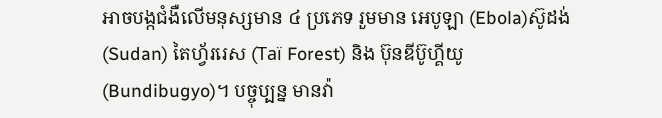អាចបង្កជំងឺលើមនុស្សមាន ៤ ប្រភេទ រួមមាន អេបូឡា (Ebola)ស៊ូដង់ (Sudan) តៃហ្វ័ររេស (Taï Forest) និង ប៊ុនឌីប៊ូហ្គីយូ (Bundibugyo)។ បច្ចុប្បន្ន មានវ៉ា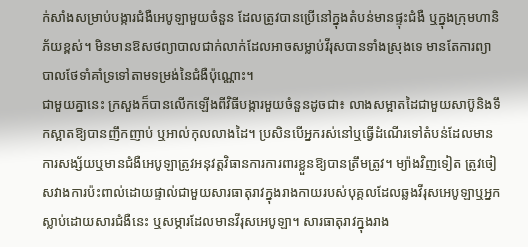ក់សាំងសម្រាប់បង្ការជំងឺអេបូឡាមួយចំនួន ដែលត្រូវបានប្រើនៅក្នុងតំបន់មានផ្ទុះជំងឺ ឬក្នុងក្រុមហានិភ័យខ្ពស់។ មិនមានឱសថព្យាបាលជាក់លាក់ដែលអាចសម្លាប់វីរុសបានទាំងស្រុងទេ មានតែការព្យាបាលថែទាំគាំទ្រទៅតាមទម្រង់នៃជំងឺប៉ុណ្ណោះ។
ជាមួយគ្នានេះ ក្រសួងក៏បានលើកឡើងពីវិធីបង្ការមួយចំនួនដូចជា៖ លាងសម្អាតដៃជាមួយសាប៊ូនិងទឹកស្អាតឱ្យបានញឹកញាប់ ឬអាល់កុលលាងដៃ។ ប្រសិនបើអ្នករស់នៅឬធ្វើដំណើរទៅតំបន់ដែលមានការសង្ស័យឬមានជំងឺអេបូឡាត្រូវអនុវត្តវិធានការការពារខ្លួនឱ្យបានត្រឹមត្រូវ។ ម្យ៉ាងវិញទៀត ត្រូវចៀសវាងការប៉ះពាល់ដោយផ្ទាល់ជាមួយសារធាតុរាវក្នុងរាងកាយរបស់បុគ្គលដែលឆ្លងវីរុសអេបូឡាឬអ្នកស្លាប់ដោយសារជំងឺនេះ ឬសម្ភារដែលមានវីរុសអេបូឡា។ សារធាតុរាវក្នុងរាង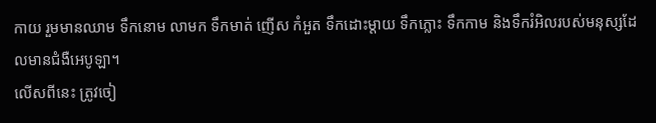កាយ រួមមានឈាម ទឹកនោម លាមក ទឹកមាត់ ញើស កំអួត ទឹកដោះម្តាយ ទឹកភ្លោះ ទឹកកាម និងទឹករំអិលរបស់មនុស្សដែលមានជំងឺអេបូឡា។
លើសពីនេះ ត្រូវចៀ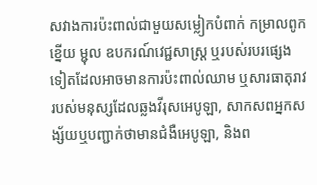សវាងការប៉ះពាល់ជាមួយសម្លៀកបំពាក់ កម្រាលពូក ខ្នើយ ម្ជុល ឧបករណ៍វេជ្ជសាស្ត្រ ឬរបស់របរផ្សេងទៀតដែលអាចមានការប៉ះពាល់ឈាម ឬសារធាតុរាវរបស់មនុស្សដែលឆ្លងវីរុសអេបូឡា, សាកសពអ្នកសង្ស័យឬបញ្ជាក់ថាមានជំងឺអេបូឡា, និងព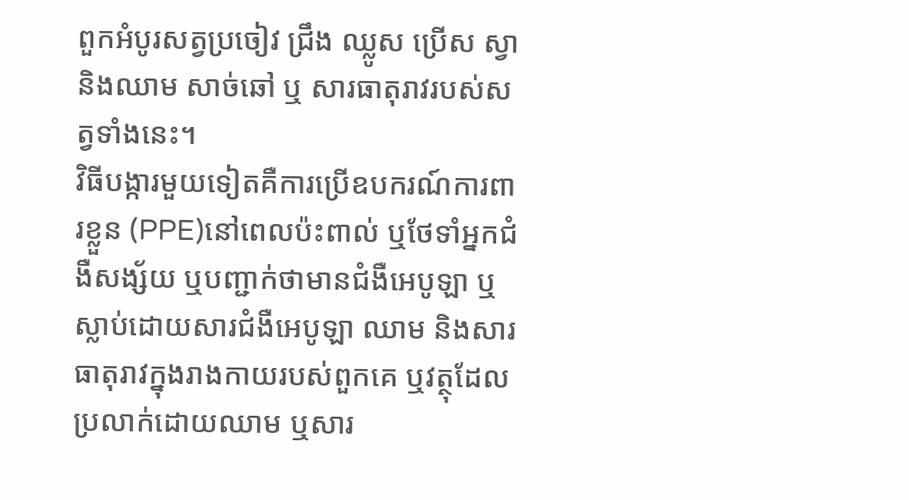ពួកអំបូរសត្វប្រចៀវ ជ្រឹង ឈ្លូស ប្រើស ស្វា និងឈាម សាច់ឆៅ ឬ សារធាតុរាវរបស់សត្វទាំងនេះ។
វិធីបង្ការមួយទៀតគឺការប្រើឧបករណ៍ការពារខ្លួន (PPE)នៅពេលប៉ះពាល់ ឬថែទាំអ្នកជំងឺសង្ស័យ ឬបញ្ជាក់ថាមានជំងឺអេបូឡា ឬស្លាប់ដោយសារជំងឺអេបូឡា ឈាម និងសារធាតុរាវក្នុងរាងកាយរបស់ពួកគេ ឬវត្ថុដែលប្រលាក់ដោយឈាម ឬសារ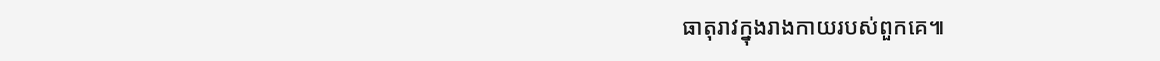ធាតុរាវក្នុងរាងកាយរបស់ពួកគេ៕